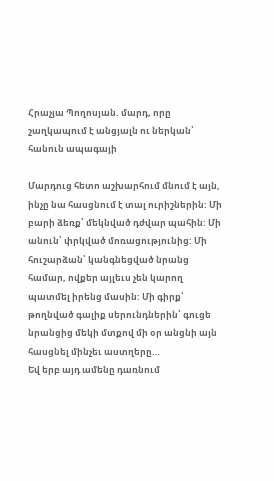Հրաչյա Պողոսյան. մարդ, որը շաղկապում է անցյալն ու ներկան՝ հանուն ապագայի

Մարդուց հետո աշխարհում մնում է այն, ինչը նա հասցնում է տալ ուրիշներին: Մի բարի ձեռք՝ մեկնված դժվար պահին: Մի անուն՝ փրկված մոռացությունից: Մի հուշարձան՝ կանգնեցված նրանց համար, ովքեր այլեւս չեն կարող պատմել իրենց մասին: Մի գիրք՝ թողնված գալիք սերունդներին՝ գուցե նրանցից մեկի մտքով մի օր անցնի այն հասցնել մինչեւ աստղերը…
Եվ երբ այդ ամենը դառնում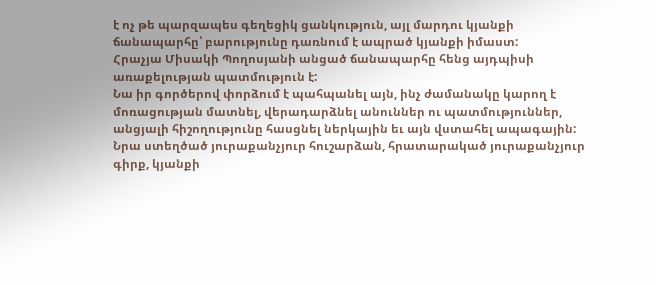է ոչ թե պարզապես գեղեցիկ ցանկություն, այլ մարդու կյանքի ճանապարհը՝ բարությունը դառնում է ապրած կյանքի իմաստ:
Հրաչյա Միսակի Պողոսյանի անցած ճանապարհը հենց այդպիսի առաքելության պատմություն է:
Նա իր գործերով փորձում է պահպանել այն, ինչ ժամանակը կարող է մոռացության մատնել, վերադարձնել անուններ ու պատմություններ, անցյալի հիշողությունը հասցնել ներկային եւ այն վստահել ապագային: Նրա ստեղծած յուրաքանչյուր հուշարձան, հրատարակած յուրաքանչյուր գիրք, կյանքի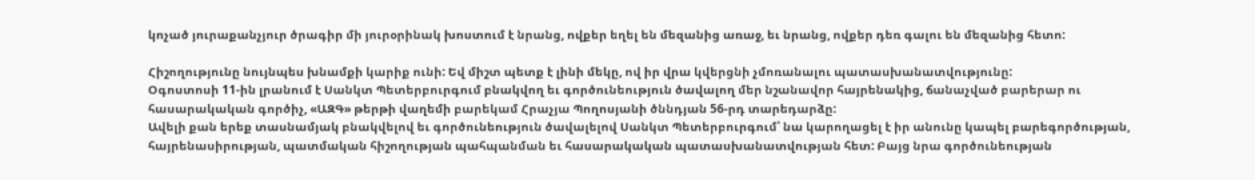կոչած յուրաքանչյուր ծրագիր մի յուրօրինակ խոստում է նրանց, ովքեր եղել են մեզանից առաջ, եւ նրանց, ովքեր դեռ գալու են մեզանից հետո:

Հիշողությունը նույնպես խնամքի կարիք ունի: Եվ միշտ պետք է լինի մեկը, ով իր վրա կվերցնի չմոռանալու պատասխանատվությունը:
Օգոստոսի 11-ին լրանում է Սանկտ Պետերբուրգում բնակվող եւ գործունեություն ծավալող մեր նշանավոր հայրենակից, ճանաչված բարերար ու հասարակական գործիչ, «ԱԶԳ» թերթի վաղեմի բարեկամ Հրաչյա Պողոսյանի ծննդյան 56-րդ տարեդարձը:
Ավելի քան երեք տասնամյակ բնակվելով եւ գործունեություն ծավալելով Սանկտ Պետերբուրգում՝ նա կարողացել է իր անունը կապել բարեգործության, հայրենասիրության, պատմական հիշողության պահպանման եւ հասարակական պատասխանատվության հետ: Բայց նրա գործունեության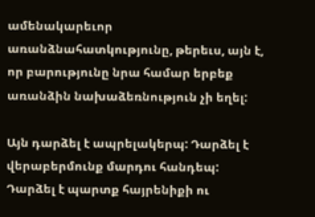ամենակարեւոր առանձնահատկությունը, թերեւս, այն է, որ բարությունը նրա համար երբեք առանձին նախաձեռնություն չի եղել:

Այն դարձել է ապրելակերպ: Դարձել է վերաբերմունք մարդու հանդեպ: Դարձել է պարտք հայրենիքի ու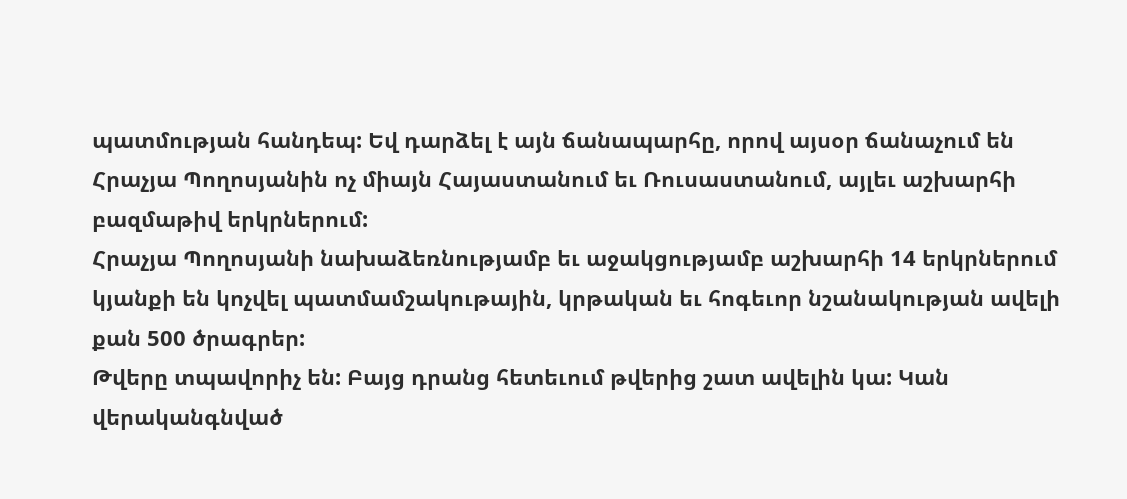պատմության հանդեպ: Եվ դարձել է այն ճանապարհը, որով այսօր ճանաչում են Հրաչյա Պողոսյանին ոչ միայն Հայաստանում եւ Ռուսաստանում, այլեւ աշխարհի բազմաթիվ երկրներում:
Հրաչյա Պողոսյանի նախաձեռնությամբ եւ աջակցությամբ աշխարհի 14 երկրներում կյանքի են կոչվել պատմամշակութային, կրթական եւ հոգեւոր նշանակության ավելի քան 500 ծրագրեր:
Թվերը տպավորիչ են: Բայց դրանց հետեւում թվերից շատ ավելին կա: Կան վերականգնված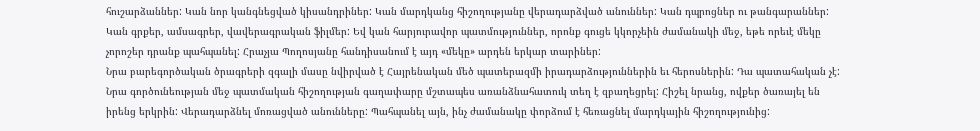հուշարձաններ: Կան նոր կանգնեցված կիսանդրիներ: Կան մարդկանց հիշողությանը վերադարձված անուններ: Կան դպրոցներ ու թանգարաններ: Կան գրքեր, ամսագրեր, վավերագրական ֆիլմեր: Եվ կան հարյուրավոր պատմություններ, որոնք գուցե կկորչեին ժամանակի մեջ, եթե որեւէ մեկը չորոշեր դրանք պահպանել: Հրաչյա Պողոսյանը հանդիսանում է այդ «մեկը» արդեն երկար տարիներ:
Նրա բարեգործական ծրագրերի զգալի մասը նվիրված է Հայրենական մեծ պատերազմի իրադարձություններին եւ հերոսներին: Դա պատահական չէ: Նրա գործունեության մեջ պատմական հիշողության գաղափարը մշտապես առանձնահատուկ տեղ է զբաղեցրել: Հիշել նրանց, ովքեր ծառայել են իրենց երկրին: Վերադարձնել մոռացված անունները: Պահպանել այն, ինչ ժամանակը փորձում է հեռացնել մարդկային հիշողությունից: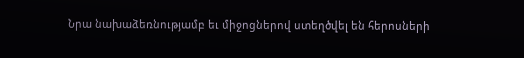Նրա նախաձեռնությամբ եւ միջոցներով ստեղծվել են հերոսների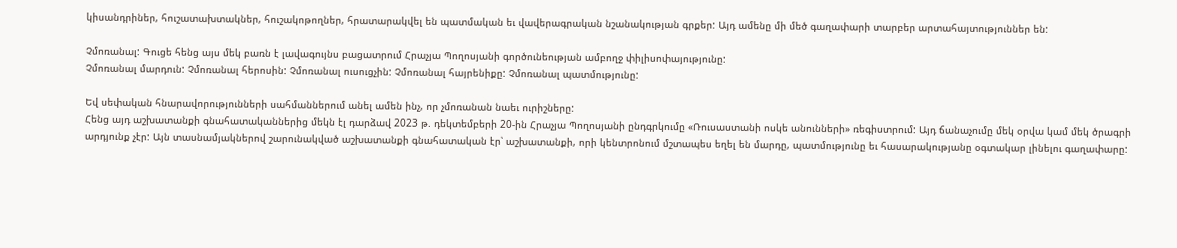կիսանդրիներ, հուշատախտակներ, հուշակոթողներ, հրատարակվել են պատմական եւ վավերագրական նշանակության գրքեր: Այդ ամենը մի մեծ գաղափարի տարբեր արտահայտություններ են:

Չմոռանալ: Գուցե հենց այս մեկ բառն է լավագույնս բացատրում Հրաչյա Պողոսյանի գործունեության ամբողջ փիլիսոփայությունը:
Չմոռանալ մարդուն: Չմոռանալ հերոսին: Չմոռանալ ուսուցչին: Չմոռանալ հայրենիքը: Չմոռանալ պատմությունը:

Եվ սեփական հնարավորությունների սահմաններում անել ամեն ինչ, որ չմոռանան նաեւ ուրիշները:
Հենց այդ աշխատանքի գնահատականներից մեկն էլ դարձավ 2023 թ. դեկտեմբերի 20-ին Հրաչյա Պողոսյանի ընդգրկումը «Ռուսաստանի ոսկե անունների» ռեգիստրում: Այդ ճանաչումը մեկ օրվա կամ մեկ ծրագրի արդյունք չէր: Այն տասնամյակներով շարունակված աշխատանքի գնահատական էր՝ աշխատանքի, որի կենտրոնում մշտապես եղել են մարդը, պատմությունը եւ հասարակությանը օգտակար լինելու գաղափարը: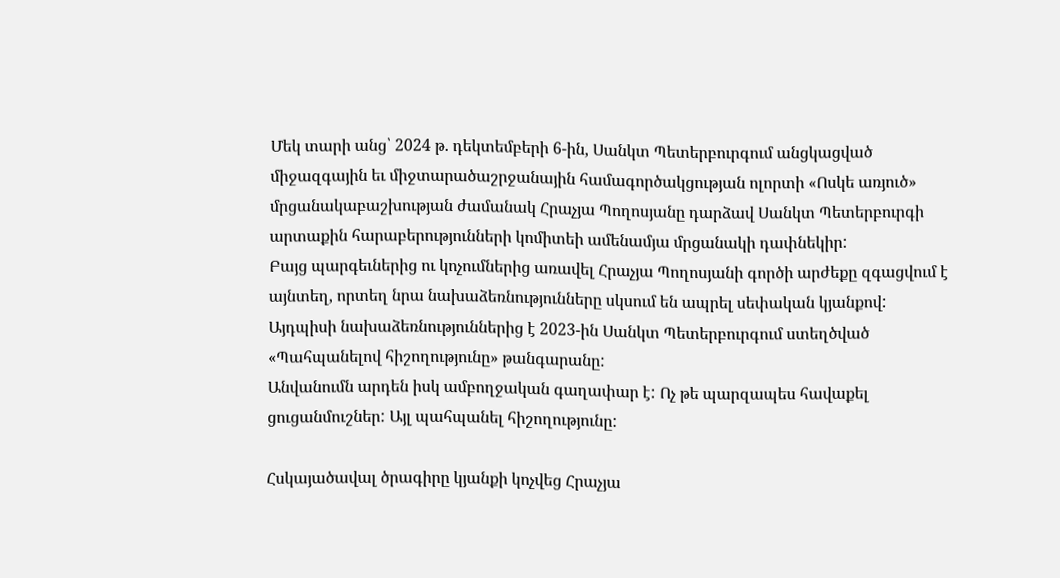Մեկ տարի անց՝ 2024 թ. դեկտեմբերի 6-ին, Սանկտ Պետերբուրգում անցկացված միջազգային եւ միջտարածաշրջանային համագործակցության ոլորտի «Ոսկե առյուծ» մրցանակաբաշխության ժամանակ Հրաչյա Պողոսյանը դարձավ Սանկտ Պետերբուրգի արտաքին հարաբերությունների կոմիտեի ամենամյա մրցանակի դափնեկիր:
Բայց պարգեւներից ու կոչումներից առավել Հրաչյա Պողոսյանի գործի արժեքը զգացվում է այնտեղ, որտեղ նրա նախաձեռնությունները սկսում են ապրել սեփական կյանքով:
Այդպիսի նախաձեռնություններից է 2023-ին Սանկտ Պետերբուրգում ստեղծված «Պահպանելով հիշողությունը» թանգարանը:
Անվանումն արդեն իսկ ամբողջական գաղափար է: Ոչ թե պարզապես հավաքել ցուցանմուշներ: Այլ պահպանել հիշողությունը:

Հսկայածավալ ծրագիրը կյանքի կոչվեց Հրաչյա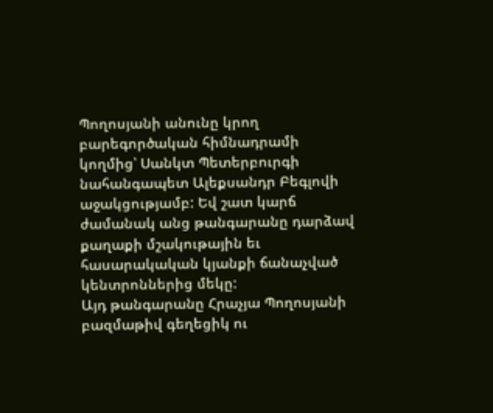Պողոսյանի անունը կրող բարեգործական հիմնադրամի կողմից՝ Սանկտ Պետերբուրգի նահանգապետ Ալեքսանդր Բեգլովի աջակցությամբ: Եվ շատ կարճ ժամանակ անց թանգարանը դարձավ քաղաքի մշակութային եւ հասարակական կյանքի ճանաչված կենտրոններից մեկը:
Այդ թանգարանը Հրաչյա Պողոսյանի բազմաթիվ գեղեցիկ ու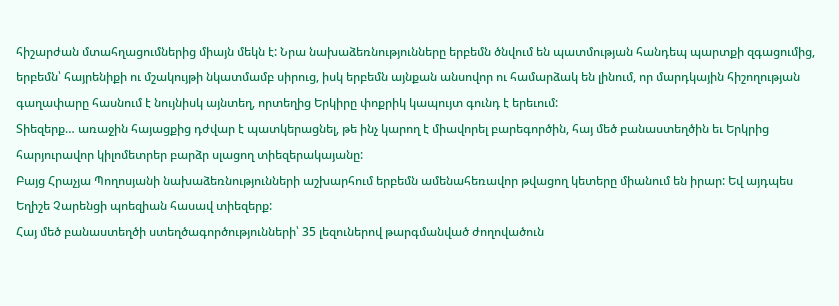հիշարժան մտահղացումներից միայն մեկն է: Նրա նախաձեռնությունները երբեմն ծնվում են պատմության հանդեպ պարտքի զգացումից, երբեմն՝ հայրենիքի ու մշակույթի նկատմամբ սիրուց, իսկ երբեմն այնքան անսովոր ու համարձակ են լինում, որ մարդկային հիշողության գաղափարը հասնում է նույնիսկ այնտեղ, որտեղից Երկիրը փոքրիկ կապույտ գունդ է երեւում:
Տիեզերք… առաջին հայացքից դժվար է պատկերացնել, թե ինչ կարող է միավորել բարեգործին, հայ մեծ բանաստեղծին եւ Երկրից հարյուրավոր կիլոմետրեր բարձր սլացող տիեզերակայանը:
Բայց Հրաչյա Պողոսյանի նախաձեռնությունների աշխարհում երբեմն ամենահեռավոր թվացող կետերը միանում են իրար: Եվ այդպես Եղիշե Չարենցի պոեզիան հասավ տիեզերք:
Հայ մեծ բանաստեղծի ստեղծագործությունների՝ 35 լեզուներով թարգմանված ժողովածուն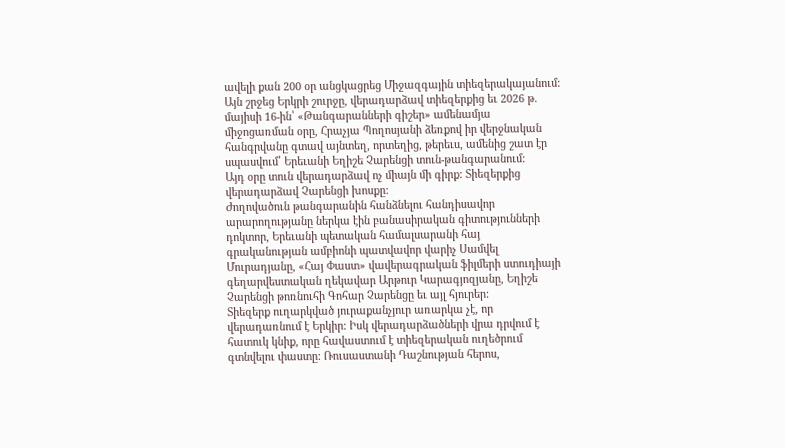ավելի քան 200 օր անցկացրեց Միջազգային տիեզերակայանում: Այն շրջեց Երկրի շուրջը, վերադարձավ տիեզերքից եւ 2026 թ. մայիսի 16-ին՝ «Թանգարանների գիշեր» ամենամյա միջոցառման օրը, Հրաչյա Պողոսյանի ձեռքով իր վերջնական հանգրվանը գտավ այնտեղ, որտեղից, թերեւս, ամենից շատ էր սպասվում՝ Երեւանի Եղիշե Չարենցի տուն-թանգարանում:
Այդ օրը տուն վերադարձավ ոչ միայն մի գիրք: Տիեզերքից վերադարձավ Չարենցի խոսքը:
Ժողովածուն թանգարանին հանձնելու հանդիսավոր արարողությանը ներկա էին բանասիրական գիտությունների դոկտոր, Երեւանի պետական համալսարանի հայ գրականության ամբիոնի պատվավոր վարիչ Սամվել Մուրադյանը, «Հայ Փաստ» վավերագրական ֆիլմերի ստուդիայի գեղարվեստական ղեկավար Արթուր Կարագյոզյանը, Եղիշե Չարենցի թոռնուհի Գոհար Չարենցը եւ այլ հյուրեր:
Տիեզերք ուղարկված յուրաքանչյուր առարկա չէ, որ վերադառնում է Երկիր: Իսկ վերադարձածների վրա դրվում է հատուկ կնիք, որը հավաստում է տիեզերական ուղեծրում գտնվելու փաստը: Ռուսաստանի Դաշնության հերոս,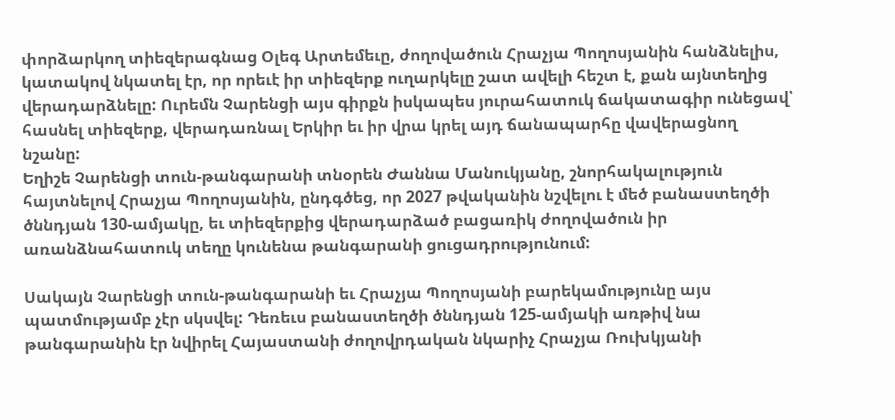փորձարկող տիեզերագնաց Օլեգ Արտեմեւը, ժողովածուն Հրաչյա Պողոսյանին հանձնելիս, կատակով նկատել էր, որ որեւէ իր տիեզերք ուղարկելը շատ ավելի հեշտ է, քան այնտեղից վերադարձնելը: Ուրեմն Չարենցի այս գիրքն իսկապես յուրահատուկ ճակատագիր ունեցավ՝ հասնել տիեզերք, վերադառնալ Երկիր եւ իր վրա կրել այդ ճանապարհը վավերացնող նշանը:
Եղիշե Չարենցի տուն-թանգարանի տնօրեն Ժաննա Մանուկյանը, շնորհակալություն հայտնելով Հրաչյա Պողոսյանին, ընդգծեց, որ 2027 թվականին նշվելու է մեծ բանաստեղծի ծննդյան 130-ամյակը, եւ տիեզերքից վերադարձած բացառիկ ժողովածուն իր առանձնահատուկ տեղը կունենա թանգարանի ցուցադրությունում:

Սակայն Չարենցի տուն-թանգարանի եւ Հրաչյա Պողոսյանի բարեկամությունը այս պատմությամբ չէր սկսվել: Դեռեւս բանաստեղծի ծննդյան 125-ամյակի առթիվ նա թանգարանին էր նվիրել Հայաստանի ժողովրդական նկարիչ Հրաչյա Ռուխկյանի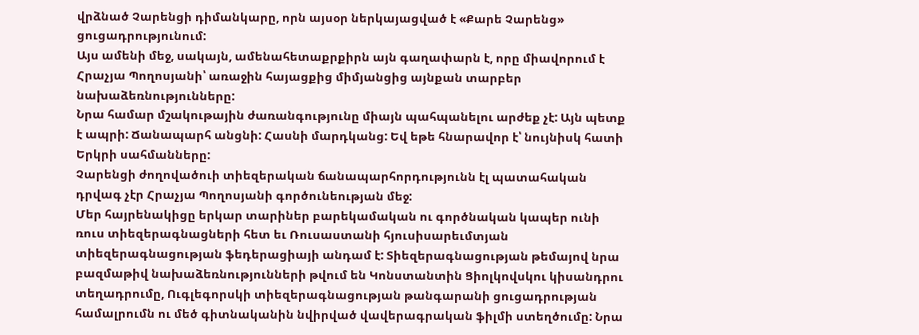վրձնած Չարենցի դիմանկարը, որն այսօր ներկայացված է «Քարե Չարենց» ցուցադրությունում:
Այս ամենի մեջ, սակայն, ամենահետաքրքիրն այն գաղափարն է, որը միավորում է Հրաչյա Պողոսյանի՝ առաջին հայացքից միմյանցից այնքան տարբեր նախաձեռնությունները:
Նրա համար մշակութային ժառանգությունը միայն պահպանելու արժեք չէ: Այն պետք է ապրի: Ճանապարհ անցնի: Հասնի մարդկանց: Եվ եթե հնարավոր է՝ նույնիսկ հատի Երկրի սահմանները:
Չարենցի ժողովածուի տիեզերական ճանապարհորդությունն էլ պատահական դրվագ չէր Հրաչյա Պողոսյանի գործունեության մեջ:
Մեր հայրենակիցը երկար տարիներ բարեկամական ու գործնական կապեր ունի ռուս տիեզերագնացների հետ եւ Ռուսաստանի հյուսիսարեւմտյան տիեզերագնացության ֆեդերացիայի անդամ է: Տիեզերագնացության թեմայով նրա բազմաթիվ նախաձեռնությունների թվում են Կոնստանտին Ցիոլկովսկու կիսանդրու տեղադրումը, Ուգլեգորսկի տիեզերագնացության թանգարանի ցուցադրության համալրումն ու մեծ գիտնականին նվիրված վավերագրական ֆիլմի ստեղծումը: Նրա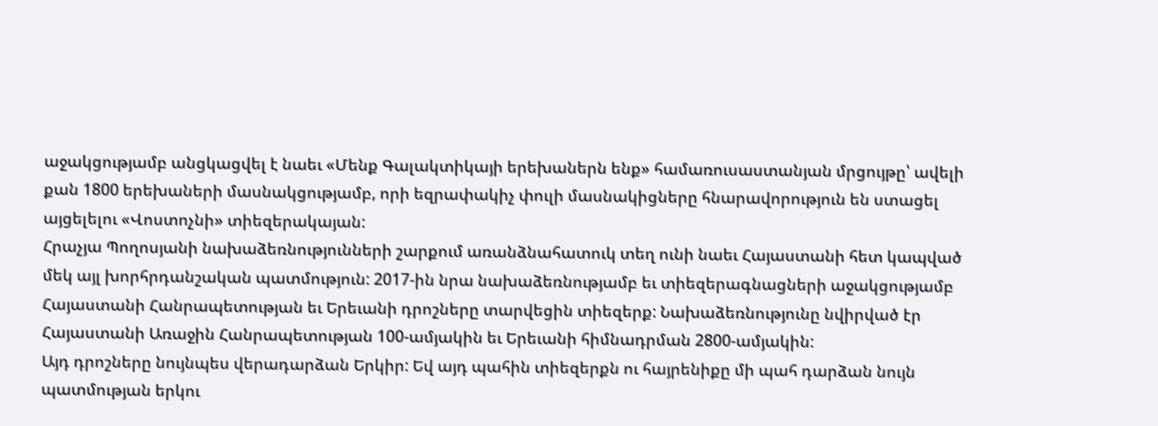աջակցությամբ անցկացվել է նաեւ «Մենք Գալակտիկայի երեխաներն ենք» համառուսաստանյան մրցույթը՝ ավելի քան 1800 երեխաների մասնակցությամբ, որի եզրափակիչ փուլի մասնակիցները հնարավորություն են ստացել այցելելու «Վոստոչնի» տիեզերակայան:
Հրաչյա Պողոսյանի նախաձեռնությունների շարքում առանձնահատուկ տեղ ունի նաեւ Հայաստանի հետ կապված մեկ այլ խորհրդանշական պատմություն: 2017-ին նրա նախաձեռնությամբ եւ տիեզերագնացների աջակցությամբ Հայաստանի Հանրապետության եւ Երեւանի դրոշները տարվեցին տիեզերք: Նախաձեռնությունը նվիրված էր Հայաստանի Առաջին Հանրապետության 100-ամյակին եւ Երեւանի հիմնադրման 2800-ամյակին:
Այդ դրոշները նույնպես վերադարձան Երկիր: Եվ այդ պահին տիեզերքն ու հայրենիքը մի պահ դարձան նույն պատմության երկու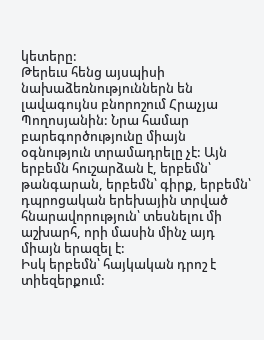կետերը:
Թերեւս հենց այսպիսի նախաձեռնություններն են լավագույնս բնորոշում Հրաչյա Պողոսյանին: Նրա համար բարեգործությունը միայն օգնություն տրամադրելը չէ: Այն երբեմն հուշարձան է, երբեմն՝ թանգարան, երբեմն՝ գիրք, երբեմն՝ դպրոցական երեխային տրված հնարավորություն՝ տեսնելու մի աշխարհ, որի մասին մինչ այդ միայն երազել է:
Իսկ երբեմն՝ հայկական դրոշ է տիեզերքում: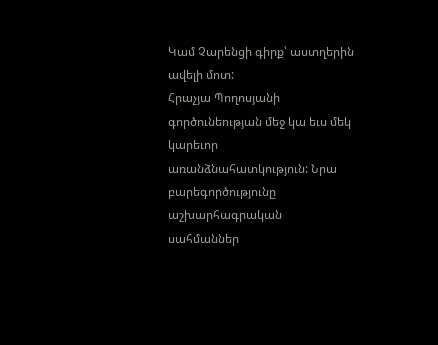Կամ Չարենցի գիրք՝ աստղերին ավելի մոտ:
Հրաչյա Պողոսյանի գործունեության մեջ կա եւս մեկ կարեւոր առանձնահատկություն: Նրա բարեգործությունը աշխարհագրական սահմաններ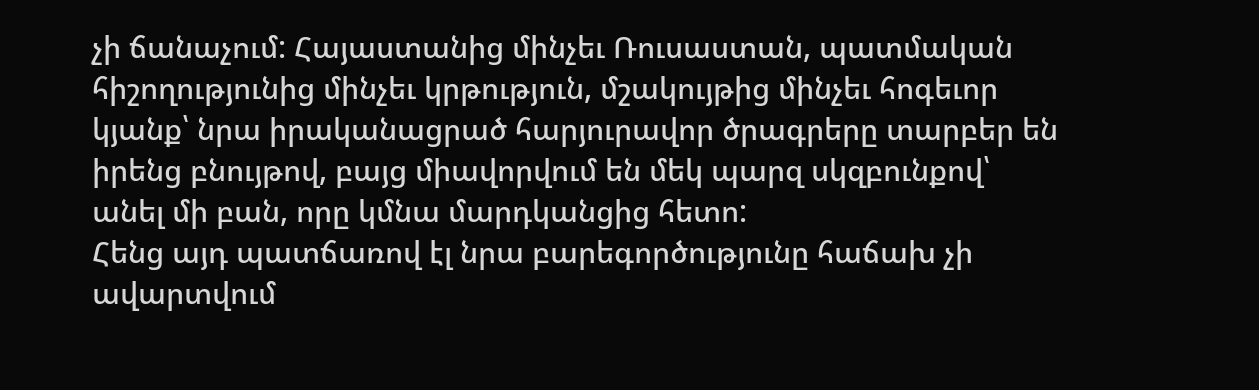չի ճանաչում: Հայաստանից մինչեւ Ռուսաստան, պատմական հիշողությունից մինչեւ կրթություն, մշակույթից մինչեւ հոգեւոր կյանք՝ նրա իրականացրած հարյուրավոր ծրագրերը տարբեր են իրենց բնույթով, բայց միավորվում են մեկ պարզ սկզբունքով՝ անել մի բան, որը կմնա մարդկանցից հետո:
Հենց այդ պատճառով էլ նրա բարեգործությունը հաճախ չի ավարտվում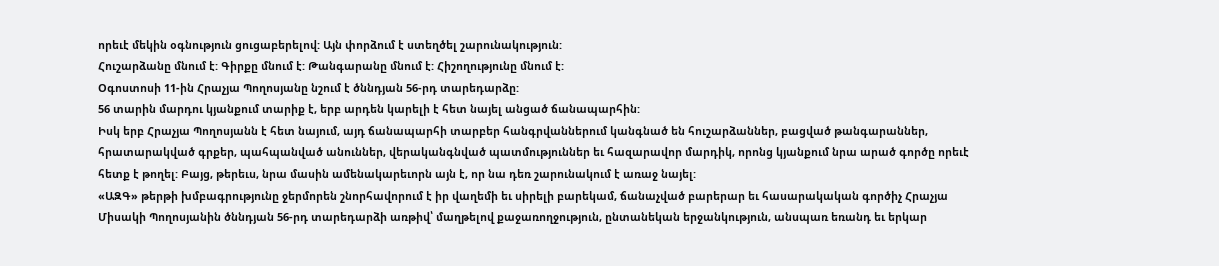որեւէ մեկին օգնություն ցուցաբերելով: Այն փորձում է ստեղծել շարունակություն:
Հուշարձանը մնում է: Գիրքը մնում է: Թանգարանը մնում է: Հիշողությունը մնում է:
Օգոստոսի 11-ին Հրաչյա Պողոսյանը նշում է ծննդյան 56-րդ տարեդարձը:
56 տարին մարդու կյանքում տարիք է, երբ արդեն կարելի է հետ նայել անցած ճանապարհին:
Իսկ երբ Հրաչյա Պողոսյանն է հետ նայում, այդ ճանապարհի տարբեր հանգրվաններում կանգնած են հուշարձաններ, բացված թանգարաններ, հրատարակված գրքեր, պահպանված անուններ, վերականգնված պատմություններ եւ հազարավոր մարդիկ, որոնց կյանքում նրա արած գործը որեւէ հետք է թողել: Բայց, թերեւս, նրա մասին ամենակարեւորն այն է, որ նա դեռ շարունակում է առաջ նայել:
«ԱԶԳ» թերթի խմբագրությունը ջերմորեն շնորհավորում է իր վաղեմի եւ սիրելի բարեկամ, ճանաչված բարերար եւ հասարակական գործիչ Հրաչյա Միսակի Պողոսյանին ծննդյան 56-րդ տարեդարձի առթիվ՝ մաղթելով քաջառողջություն, ընտանեկան երջանկություն, անսպառ եռանդ եւ երկար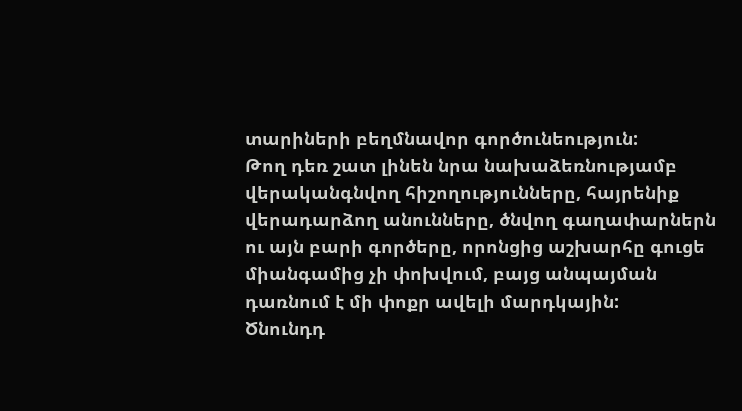տարիների բեղմնավոր գործունեություն:
Թող դեռ շատ լինեն նրա նախաձեռնությամբ վերականգնվող հիշողությունները, հայրենիք վերադարձող անունները, ծնվող գաղափարներն ու այն բարի գործերը, որոնցից աշխարհը գուցե միանգամից չի փոխվում, բայց անպայման դառնում է մի փոքր ավելի մարդկային:
Ծնունդդ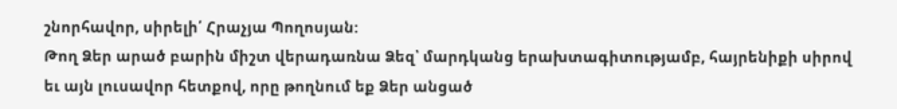շնորհավոր, սիրելի՛ Հրաչյա Պողոսյան:
Թող Ձեր արած բարին միշտ վերադառնա Ձեզ՝ մարդկանց երախտագիտությամբ, հայրենիքի սիրով եւ այն լուսավոր հետքով, որը թողնում եք Ձեր անցած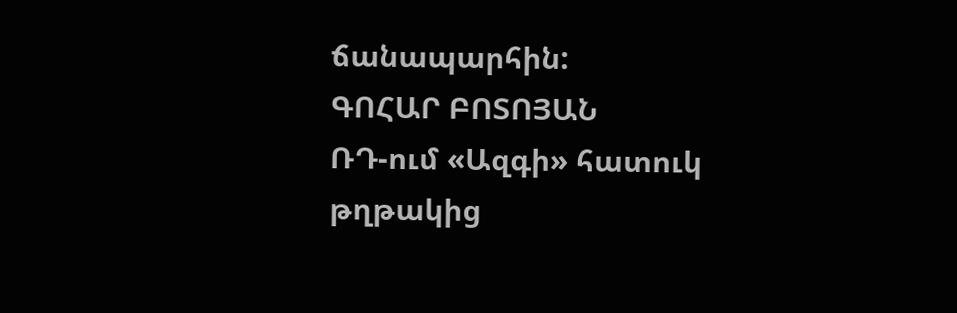ճանապարհին:
ԳՈՀԱՐ ԲՈՏՈՅԱՆ
ՌԴ-ում «Ազգի» հատուկ թղթակից